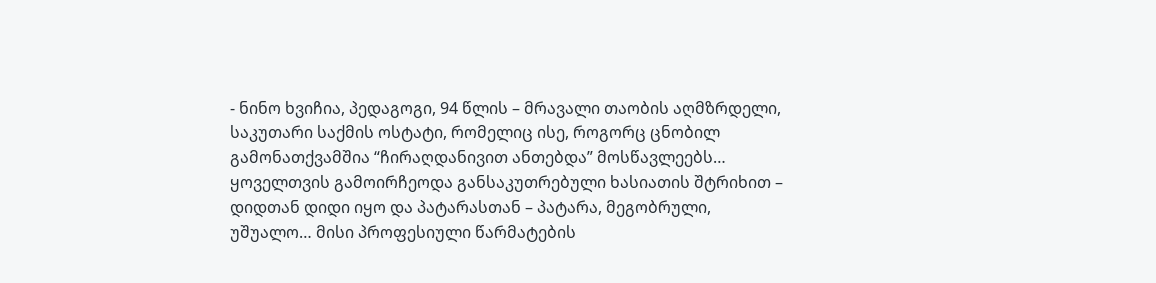- ნინო ხვიჩია, პედაგოგი, 94 წლის – მრავალი თაობის აღმზრდელი, საკუთარი საქმის ოსტატი, რომელიც ისე, როგორც ცნობილ გამონათქვამშია “ჩირაღდანივით ანთებდა” მოსწავლეებს… ყოველთვის გამოირჩეოდა განსაკუთრებული ხასიათის შტრიხით – დიდთან დიდი იყო და პატარასთან – პატარა, მეგობრული, უშუალო… მისი პროფესიული წარმატების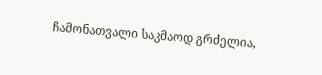ჩამონათვალი საკმაოდ გრძელია,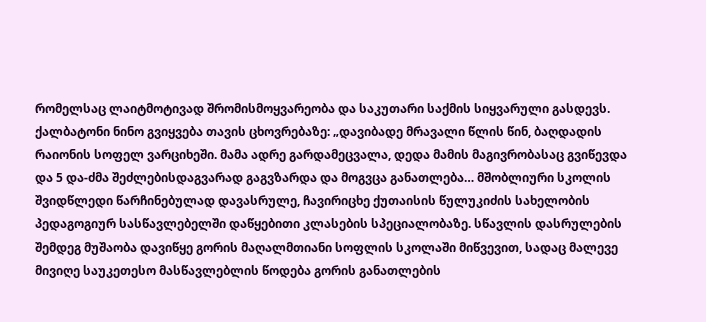რომელსაც ლაიტმოტივად შრომისმოყვარეობა და საკუთარი საქმის სიყვარული გასდევს.
ქალბატონი ნინო გვიყვება თავის ცხოვრებაზე: „დავიბადე მრავალი წლის წინ, ბაღდადის რაიონის სოფელ ვარციხეში. მამა ადრე გარდამეცვალა, დედა მამის მაგივრობასაც გვიწევდა და 5 და-ძმა შეძლებისდაგვარად გაგვზარდა და მოგვცა განათლება… მშობლიური სკოლის შვიდწლედი წარჩინებულად დავასრულე, ჩავირიცხე ქუთაისის წულუკიძის სახელობის პედაგოგიურ სასწავლებელში დაწყებითი კლასების სპეციალობაზე. სწავლის დასრულების შემდეგ მუშაობა დავიწყე გორის მაღალმთიანი სოფლის სკოლაში მიწვევით, სადაც მალევე მივიღე საუკეთესო მასწავლებლის წოდება გორის განათლების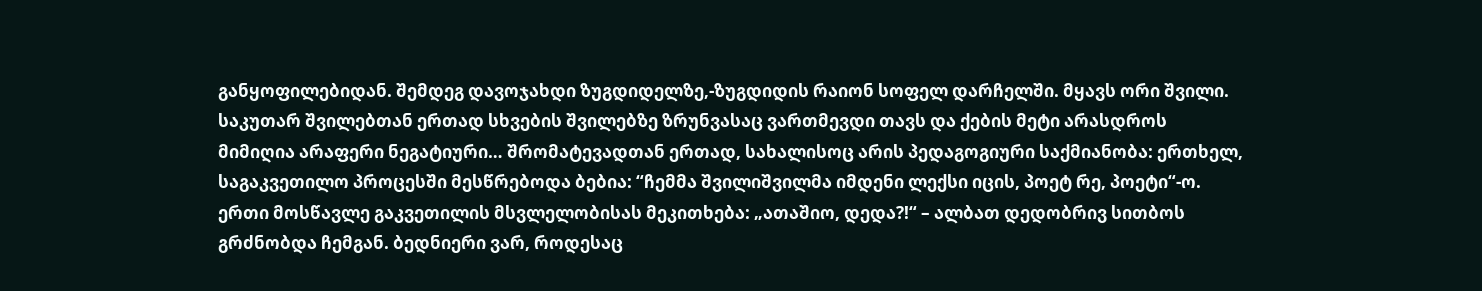განყოფილებიდან. შემდეგ დავოჯახდი ზუგდიდელზე,-ზუგდიდის რაიონ სოფელ დარჩელში. მყავს ორი შვილი. საკუთარ შვილებთან ერთად სხვების შვილებზე ზრუნვასაც ვართმევდი თავს და ქების მეტი არასდროს მიმიღია არაფერი ნეგატიური… შრომატევადთან ერთად, სახალისოც არის პედაგოგიური საქმიანობა: ერთხელ, საგაკვეთილო პროცესში მესწრებოდა ბებია: “ჩემმა შვილიშვილმა იმდენი ლექსი იცის, პოეტ რე, პოეტი“-ო. ერთი მოსწავლე გაკვეთილის მსვლელობისას მეკითხება: „ათაშიო, დედა?!“ – ალბათ დედობრივ სითბოს გრძნობდა ჩემგან. ბედნიერი ვარ, როდესაც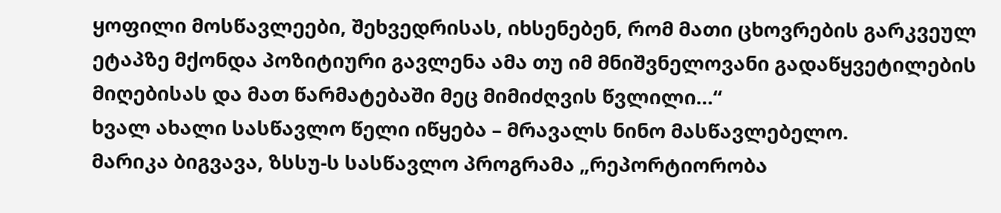ყოფილი მოსწავლეები, შეხვედრისას, იხსენებენ, რომ მათი ცხოვრების გარკვეულ ეტაპზე მქონდა პოზიტიური გავლენა ამა თუ იმ მნიშვნელოვანი გადაწყვეტილების მიღებისას და მათ წარმატებაში მეც მიმიძღვის წვლილი…“
ხვალ ახალი სასწავლო წელი იწყება – მრავალს ნინო მასწავლებელო.
მარიკა ბიგვავა, ზსსუ-ს სასწავლო პროგრამა „რეპორტიორობა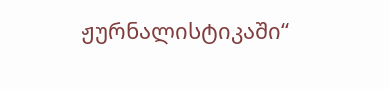ჟურნალისტიკაში“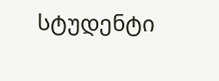სტუდენტი